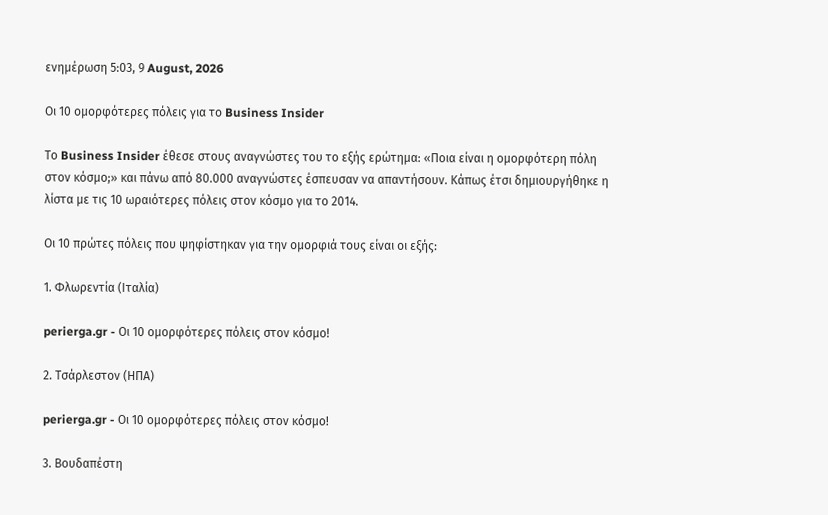ενημέρωση 5:03, 9 August, 2026

Οι 10 ομορφότερες πόλεις για το Business Insider

Το Business Insider έθεσε στους αναγνώστες του το εξής ερώτημα: «Ποια είναι η ομορφότερη πόλη στον κόσμο;» και πάνω από 80.000 αναγνώστες έσπευσαν να απαντήσουν. Κάπως έτσι δημιουργήθηκε η λίστα με τις 10 ωραιότερες πόλεις στον κόσμο για το 2014.

Οι 10 πρώτες πόλεις που ψηφίστηκαν για την ομορφιά τους είναι οι εξής:

1. Φλωρεντία (Ιταλία)

perierga.gr - Οι 10 ομορφότερες πόλεις στον κόσμο!

2. Τσάρλεστον (ΗΠΑ)

perierga.gr - Οι 10 ομορφότερες πόλεις στον κόσμο!

3. Βουδαπέστη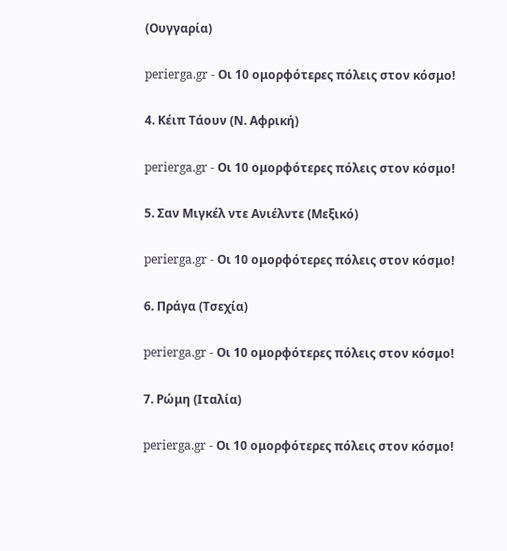(Ουγγαρία)

perierga.gr - Οι 10 ομορφότερες πόλεις στον κόσμο!

4. Κέιπ Τάουν (Ν. Αφρική)

perierga.gr - Οι 10 ομορφότερες πόλεις στον κόσμο!

5. Σαν Μιγκέλ ντε Ανιέλντε (Μεξικό)

perierga.gr - Οι 10 ομορφότερες πόλεις στον κόσμο!

6. Πράγα (Τσεχία)

perierga.gr - Οι 10 ομορφότερες πόλεις στον κόσμο!

7. Ρώμη (Ιταλία)

perierga.gr - Οι 10 ομορφότερες πόλεις στον κόσμο!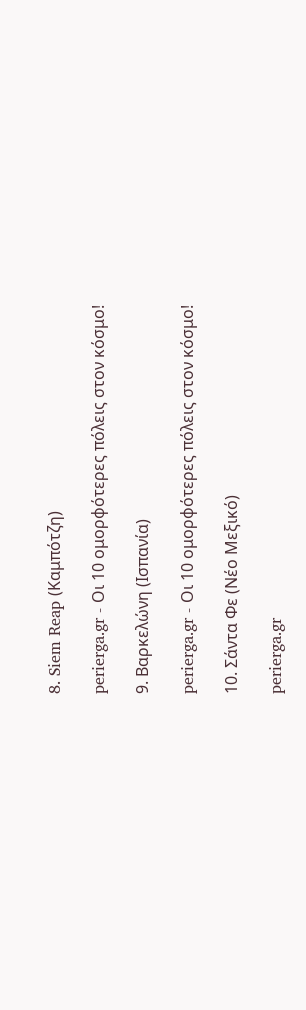8. Siem Reap (Καμπότζη)

perierga.gr - Οι 10 ομορφότερες πόλεις στον κόσμο!

9. Βαρκελώνη (Ισπανία)

perierga.gr - Οι 10 ομορφότερες πόλεις στον κόσμο!

10. Σάντα Φε (Νέο Μεξικό)

perierga.gr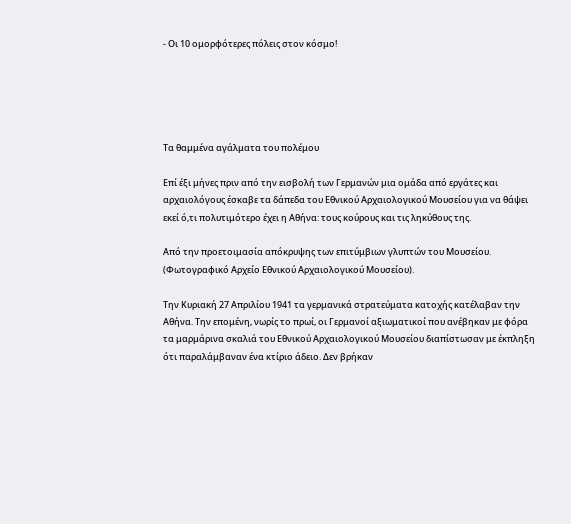- Οι 10 ομορφότερες πόλεις στον κόσμο!





Τα θαμμένα αγάλματα του πολέμου

Επί έξι μήνες πριν από την εισβολή των Γερμανών μια ομάδα από εργάτες και αρχαιολόγους έσκαβε τα δάπεδα του Εθνικού Αρχαιολογικού Μουσείου για να θάψει εκεί ό,τι πολυτιμότερο έχει η Αθήνα: τους κούρους και τις ληκύθους της.

Από την προετοιμασία απόκρυψης των επιτύμβιων γλυπτών του Μουσείου. (Φωτογραφικό Αρχείο Εθνικού Αρχαιολογικού Μουσείου).

Την Κυριακή 27 Απριλίου 1941 τα γερμανικά στρατεύματα κατοχής κατέλαβαν την Αθήνα. Την επομένη, νωρίς το πρωί, οι Γερμανοί αξιωματικοί που ανέβηκαν με φόρα τα μαρμάρινα σκαλιά του Εθνικού Αρχαιολογικού Μουσείου διαπίστωσαν με έκπληξη ότι παραλάμβαναν ένα κτίριο άδειο. Δεν βρήκαν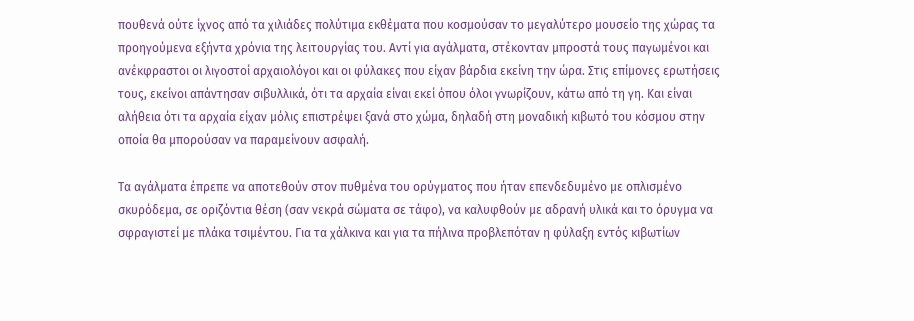πουθενά ούτε ίχνος από τα χιλιάδες πολύτιμα εκθέματα που κοσμούσαν το μεγαλύτερο μουσείο της χώρας τα προηγούμενα εξήντα χρόνια της λειτουργίας του. Αντί για αγάλματα, στέκονταν μπροστά τους παγωμένοι και ανέκφραστοι οι λιγοστοί αρχαιολόγοι και οι φύλακες που είχαν βάρδια εκείνη την ώρα. Στις επίμονες ερωτήσεις τους, εκείνοι απάντησαν σιβυλλικά, ότι τα αρχαία είναι εκεί όπου όλοι γνωρίζουν, κάτω από τη γη. Και είναι αλήθεια ότι τα αρχαία είχαν μόλις επιστρέψει ξανά στο χώμα, δηλαδή στη μοναδική κιβωτό του κόσμου στην οποία θα μπορούσαν να παραμείνουν ασφαλή.

Τα αγάλματα έπρεπε να αποτεθούν στον πυθμένα του ορύγματος που ήταν επενδεδυμένο με οπλισμένο σκυρόδεμα, σε οριζόντια θέση (σαν νεκρά σώματα σε τάφο), να καλυφθούν με αδρανή υλικά και το όρυγμα να σφραγιστεί με πλάκα τσιμέντου. Για τα χάλκινα και για τα πήλινα προβλεπόταν η φύλαξη εντός κιβωτίων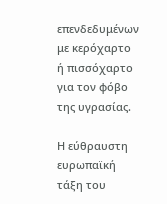επενδεδυμένων με κερόχαρτο ή πισσόχαρτο για τον φόβο της υγρασίας.

Η εύθραυστη ευρωπαϊκή τάξη του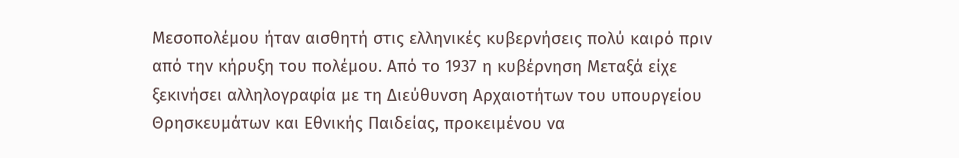Μεσοπολέμου ήταν αισθητή στις ελληνικές κυβερνήσεις πολύ καιρό πριν από την κήρυξη του πολέμου. Από το 1937 η κυβέρνηση Μεταξά είχε ξεκινήσει αλληλογραφία με τη Διεύθυνση Αρχαιοτήτων του υπουργείου Θρησκευμάτων και Εθνικής Παιδείας, προκειμένου να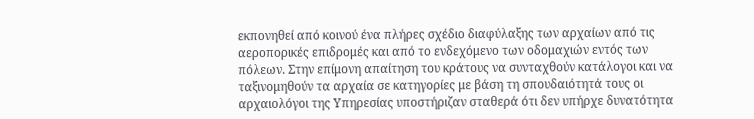εκπονηθεί από κοινού ένα πλήρες σχέδιο διαφύλαξης των αρχαίων από τις αεροπορικές επιδρομές και από το ενδεχόμενο των οδομαχιών εντός των πόλεων. Στην επίμονη απαίτηση του κράτους να συνταχθούν κατάλογοι και να ταξινομηθούν τα αρχαία σε κατηγορίες με βάση τη σπουδαιότητά τους οι αρχαιολόγοι της Υπηρεσίας υποστήριζαν σταθερά ότι δεν υπήρχε δυνατότητα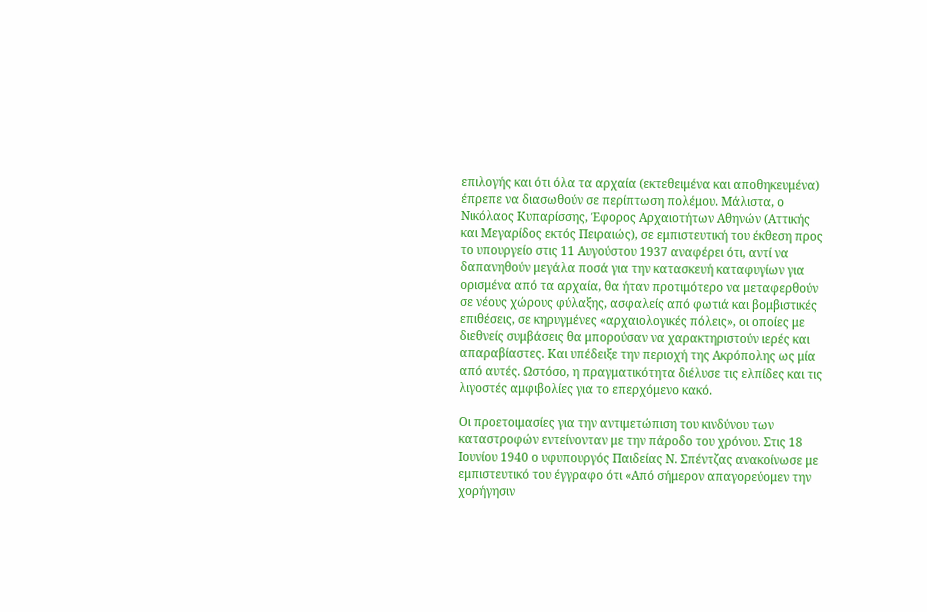επιλογής και ότι όλα τα αρχαία (εκτεθειμένα και αποθηκευμένα) έπρεπε να διασωθούν σε περίπτωση πολέμου. Μάλιστα, ο Νικόλαος Κυπαρίσσης, Έφορος Αρχαιοτήτων Αθηνών (Αττικής και Μεγαρίδος εκτός Πειραιώς), σε εμπιστευτική του έκθεση προς το υπουργείο στις 11 Αυγούστου 1937 αναφέρει ότι, αντί να δαπανηθούν μεγάλα ποσά για την κατασκευή καταφυγίων για ορισμένα από τα αρχαία, θα ήταν προτιμότερο να μεταφερθούν σε νέους χώρους φύλαξης, ασφαλείς από φωτιά και βομβιστικές επιθέσεις, σε κηρυγμένες «αρχαιολογικές πόλεις», οι οποίες με διεθνείς συμβάσεις θα μπορούσαν να χαρακτηριστούν ιερές και απαραβίαστες. Και υπέδειξε την περιοχή της Ακρόπολης ως μία από αυτές. Ωστόσο, η πραγματικότητα διέλυσε τις ελπίδες και τις λιγοστές αμφιβολίες για το επερχόμενο κακό.

Οι προετοιμασίες για την αντιμετώπιση του κινδύνου των καταστροφών εντείνονταν με την πάροδο του χρόνου. Στις 18 Ιουνίου 1940 ο υφυπουργός Παιδείας Ν. Σπέντζας ανακοίνωσε με εμπιστευτικό του έγγραφο ότι «Από σήμερον απαγορεύομεν την χορήγησιν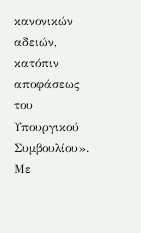κανονικών αδειών, κατόπιν αποφάσεως του Υπουργικού Συμβουλίου». Με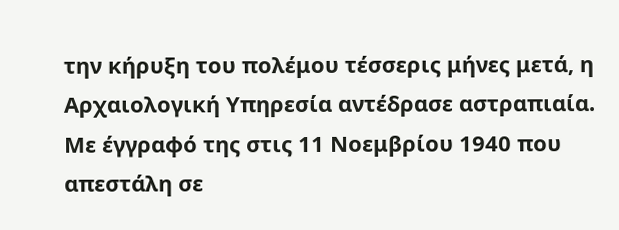την κήρυξη του πολέμου τέσσερις μήνες μετά, η Αρχαιολογική Υπηρεσία αντέδρασε αστραπιαία. Με έγγραφό της στις 11 Νοεμβρίου 1940 που απεστάλη σε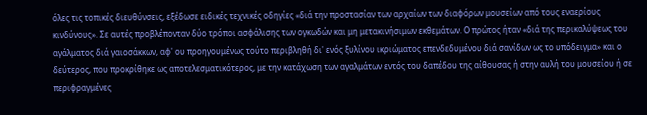όλες τις τοπικές διευθύνσεις, εξέδωσε ειδικές τεχνικές οδηγίες «διά την προστασίαν των αρχαίων των διαφόρων μουσείων από τους εναερίους κινδύνους». Σε αυτές προβλέπονταν δύο τρόποι ασφάλισης των ογκωδών και μη μετακινήσιμων εκθεμάτων. Ο πρώτος ήταν «διά της περικαλύψεως του αγάλματος διά γαιοσάκκων, αφ' ου προηγουμένως τούτο περιβληθή δι' ενός ξυλίνου ικριώματος επενδεδυμένου διά σανίδων ως το υπόδειγμα» και ο δεύτερος, που προκρίθηκε ως αποτελεσματικότερος, με την κατάχωση των αγαλμάτων εντός του δαπέδου της αίθουσας ή στην αυλή του μουσείου ή σε περιφραγμένες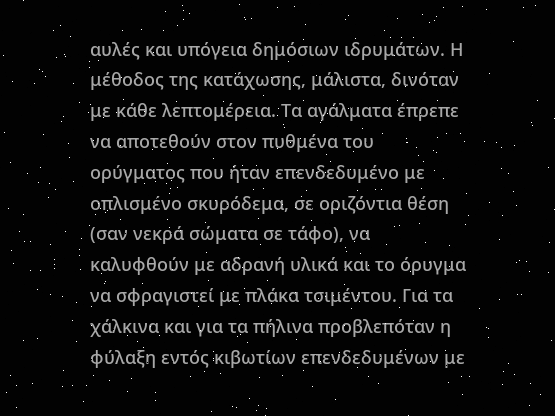αυλές και υπόγεια δημόσιων ιδρυμάτων. Η μέθοδος της κατάχωσης, μάλιστα, δινόταν με κάθε λεπτομέρεια. Τα αγάλματα έπρεπε να αποτεθούν στον πυθμένα του ορύγματος που ήταν επενδεδυμένο με οπλισμένο σκυρόδεμα, σε οριζόντια θέση (σαν νεκρά σώματα σε τάφο), να καλυφθούν με αδρανή υλικά και το όρυγμα να σφραγιστεί με πλάκα τσιμέντου. Για τα χάλκινα και για τα πήλινα προβλεπόταν η φύλαξη εντός κιβωτίων επενδεδυμένων με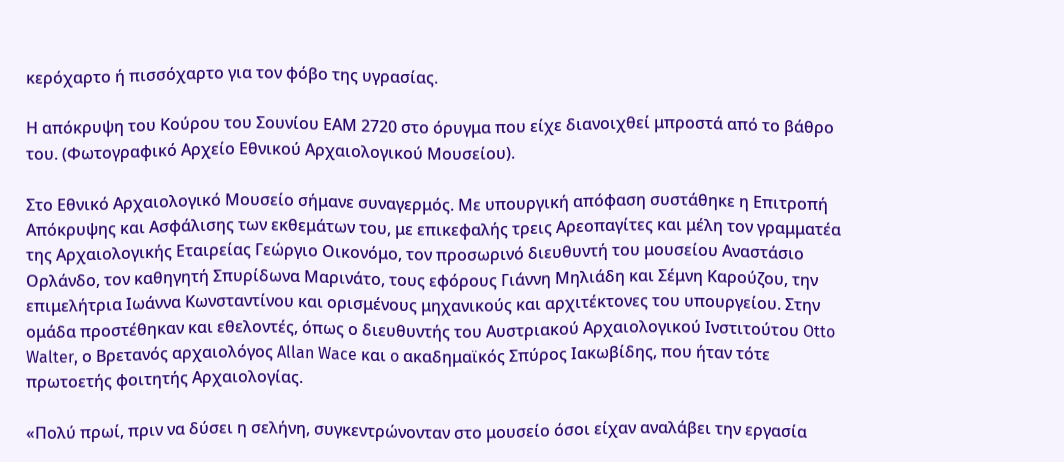κερόχαρτο ή πισσόχαρτο για τον φόβο της υγρασίας.

Η απόκρυψη του Κούρου του Σουνίου ΕΑΜ 2720 στο όρυγμα που είχε διανοιχθεί μπροστά από το βάθρο του. (Φωτογραφικό Αρχείο Εθνικού Αρχαιολογικού Μουσείου).

Στο Εθνικό Αρχαιολογικό Μουσείο σήμανε συναγερμός. Με υπουργική απόφαση συστάθηκε η Επιτροπή Απόκρυψης και Ασφάλισης των εκθεμάτων του, με επικεφαλής τρεις Αρεοπαγίτες και μέλη τον γραμματέα της Αρχαιολογικής Εταιρείας Γεώργιο Οικονόμο, τον προσωρινό διευθυντή του μουσείου Αναστάσιο Ορλάνδο, τον καθηγητή Σπυρίδωνα Μαρινάτο, τους εφόρους Γιάννη Μηλιάδη και Σέμνη Καρούζου, την επιμελήτρια Ιωάννα Κωνσταντίνου και ορισμένους μηχανικούς και αρχιτέκτονες του υπουργείου. Στην ομάδα προστέθηκαν και εθελοντές, όπως ο διευθυντής του Αυστριακού Αρχαιολογικού Ινστιτούτου Otto Walter, ο Βρετανός αρχαιολόγος Allan Wace και o ακαδημαϊκός Σπύρος Ιακωβίδης, που ήταν τότε πρωτοετής φοιτητής Αρχαιολογίας.

«Πολύ πρωί, πριν να δύσει η σελήνη, συγκεντρώνονταν στο μουσείο όσοι είχαν αναλάβει την εργασία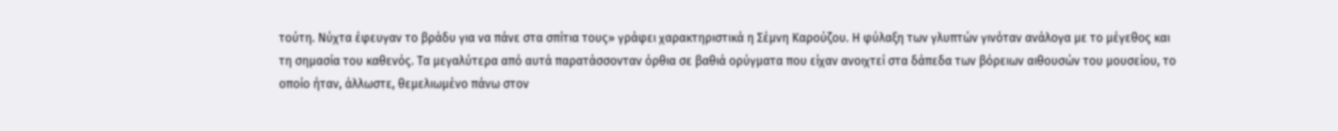τούτη. Νύχτα έφευγαν το βράδυ για να πάνε στα σπίτια τους» γράφει χαρακτηριστικά η Σέμνη Καρούζου. Η φύλαξη των γλυπτών γινόταν ανάλογα με το μέγεθος και τη σημασία του καθενός. Τα μεγαλύτερα από αυτά παρατάσσονταν όρθια σε βαθιά ορύγματα που είχαν ανοιχτεί στα δάπεδα των βόρειων αιθουσών του μουσείου, το οποίο ήταν, άλλωστε, θεμελιωμένο πάνω στον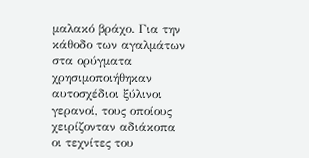μαλακό βράχο. Για την κάθοδο των αγαλμάτων στα ορύγματα χρησιμοποιήθηκαν αυτοσχέδιοι ξύλινοι γερανοί, τους οποίους χειρίζονταν αδιάκοπα οι τεχνίτες του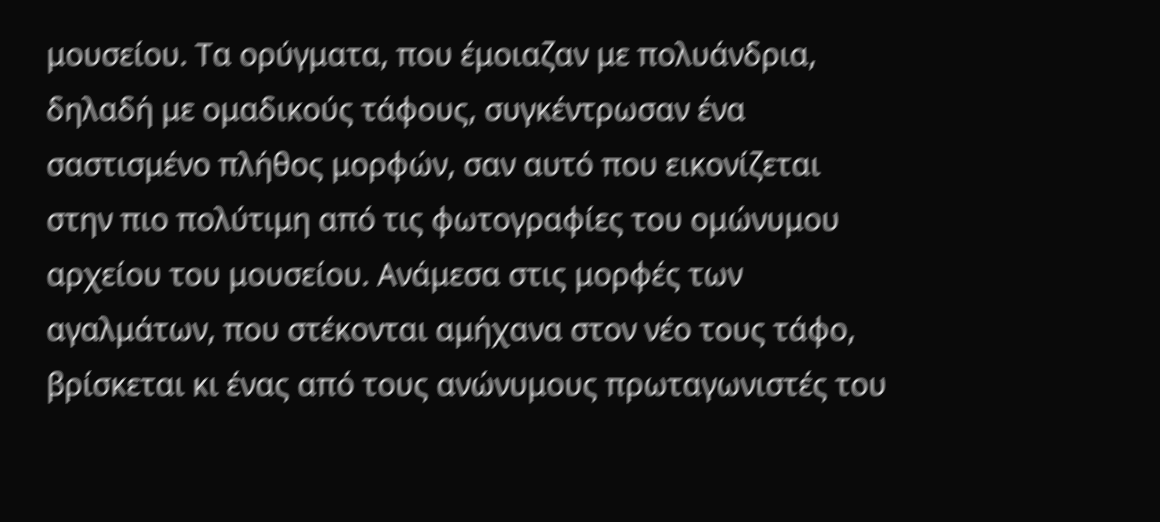μουσείου. Τα ορύγματα, που έμοιαζαν με πολυάνδρια, δηλαδή με ομαδικούς τάφους, συγκέντρωσαν ένα σαστισμένο πλήθος μορφών, σαν αυτό που εικονίζεται στην πιο πολύτιμη από τις φωτογραφίες του ομώνυμου αρχείου του μουσείου. Ανάμεσα στις μορφές των αγαλμάτων, που στέκονται αμήχανα στον νέο τους τάφο, βρίσκεται κι ένας από τους ανώνυμους πρωταγωνιστές του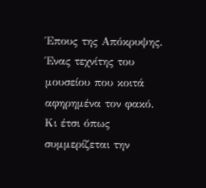Έπους της Απόκρυψης. Ένας τεχνίτης του μουσείου που κοιτά αφηρημένα τον φακό. Κι έτσι όπως συμμερίζεται την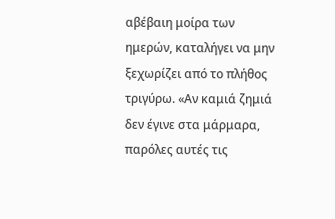αβέβαιη μοίρα των ημερών, καταλήγει να μην ξεχωρίζει από το πλήθος τριγύρω. «Αν καμιά ζημιά δεν έγινε στα μάρμαρα, παρόλες αυτές τις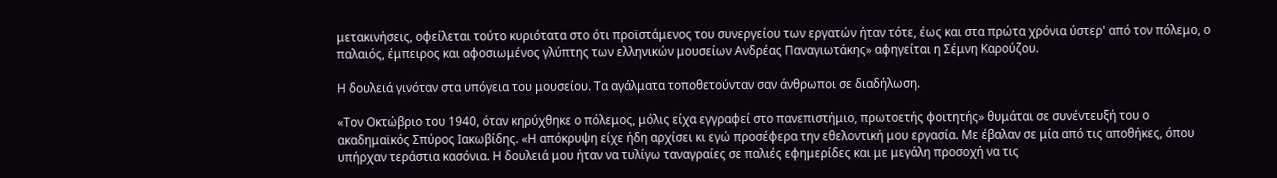μετακινήσεις, οφείλεται τούτο κυριότατα στο ότι προϊστάμενος του συνεργείου των εργατών ήταν τότε, έως και στα πρώτα χρόνια ύστερ' από τον πόλεμο, ο παλαιός, έμπειρος και αφοσιωμένος γλύπτης των ελληνικών μουσείων Ανδρέας Παναγιωτάκης» αφηγείται η Σέμνη Καρούζου.

Η δουλειά γινόταν στα υπόγεια του μουσείου. Τα αγάλματα τοποθετούνταν σαν άνθρωποι σε διαδήλωση.

«Τον Οκτώβριο του 1940, όταν κηρύχθηκε ο πόλεμος, μόλις είχα εγγραφεί στο πανεπιστήμιο, πρωτοετής φοιτητής» θυμάται σε συνέντευξή του ο ακαδημαϊκός Σπύρος Ιακωβίδης. «Η απόκρυψη είχε ήδη αρχίσει κι εγώ προσέφερα την εθελοντική μου εργασία. Με έβαλαν σε μία από τις αποθήκες, όπου υπήρχαν τεράστια κασόνια. Η δουλειά μου ήταν να τυλίγω ταναγραίες σε παλιές εφημερίδες και με μεγάλη προσοχή να τις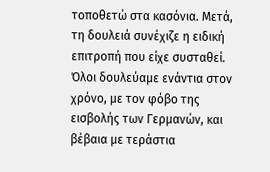τοποθετώ στα κασόνια. Μετά, τη δουλειά συνέχιζε η ειδική επιτροπή που είχε συσταθεί. Όλοι δουλεύαμε ενάντια στον χρόνο, με τον φόβο της εισβολής των Γερμανών, και βέβαια με τεράστια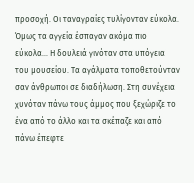προσοχή. Οι ταναγραίες τυλίγονταν εύκολα. Όμως τα αγγεία έσπαγαν ακόμα πιο εύκολα... Η δουλειά γινόταν στα υπόγεια του μουσείου. Τα αγάλματα τοποθετούνταν σαν άνθρωποι σε διαδήλωση. Στη συνέχεια χυνόταν πάνω τους άμμος που ξεχώριζε το ένα από το άλλο και τα σκέπαζε και από πάνω έπεφτε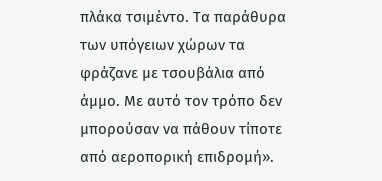πλάκα τσιμέντο. Τα παράθυρα των υπόγειων χώρων τα φράζανε με τσουβάλια από άμμο. Με αυτό τον τρόπο δεν μπορούσαν να πάθουν τίποτε από αεροπορική επιδρομή».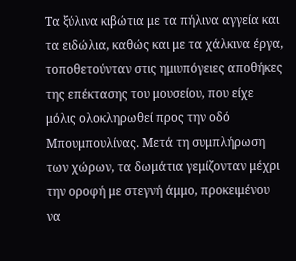Τα ξύλινα κιβώτια με τα πήλινα αγγεία και τα ειδώλια, καθώς και με τα χάλκινα έργα, τοποθετούνταν στις ημιυπόγειες αποθήκες της επέκτασης του μουσείου, που είχε μόλις ολοκληρωθεί προς την οδό Μπουμπουλίνας. Μετά τη συμπλήρωση των χώρων, τα δωμάτια γεμίζονταν μέχρι την οροφή με στεγνή άμμο, προκειμένου να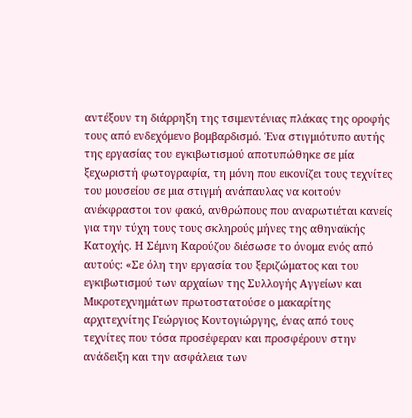αντέξουν τη διάρρηξη της τσιμεντένιας πλάκας της οροφής τους από ενδεχόμενο βομβαρδισμό. Ένα στιγμιότυπο αυτής της εργασίας του εγκιβωτισμού αποτυπώθηκε σε μία ξεχωριστή φωτογραφία, τη μόνη που εικονίζει τους τεχνίτες του μουσείου σε μια στιγμή ανάπαυλας να κοιτούν ανέκφραστοι τον φακό, ανθρώπους που αναρωτιέται κανείς για την τύχη τους τους σκληρούς μήνες της αθηναϊκής Κατοχής. Η Σέμνη Καρούζου διέσωσε το όνομα ενός από αυτούς: «Σε όλη την εργασία του ξεριζώματος και του εγκιβωτισμού των αρχαίων της Συλλογής Αγγείων και Μικροτεχνημάτων πρωτοστατούσε ο μακαρίτης αρχιτεχνίτης Γεώργιος Κοντογιώργης, ένας από τους τεχνίτες που τόσα προσέφεραν και προσφέρουν στην ανάδειξη και την ασφάλεια των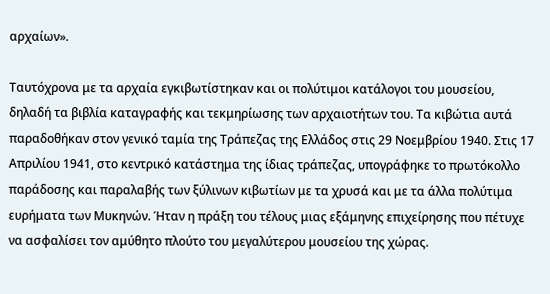αρχαίων».

Ταυτόχρονα με τα αρχαία εγκιβωτίστηκαν και οι πολύτιμοι κατάλογοι του μουσείου, δηλαδή τα βιβλία καταγραφής και τεκμηρίωσης των αρχαιοτήτων του. Τα κιβώτια αυτά παραδοθήκαν στον γενικό ταμία της Τράπεζας της Ελλάδος στις 29 Νοεμβρίου 1940. Στις 17 Απριλίου 1941, στο κεντρικό κατάστημα της ίδιας τράπεζας, υπογράφηκε το πρωτόκολλο παράδοσης και παραλαβής των ξύλινων κιβωτίων με τα χρυσά και με τα άλλα πολύτιμα ευρήματα των Μυκηνών. Ήταν η πράξη του τέλους μιας εξάμηνης επιχείρησης που πέτυχε να ασφαλίσει τον αμύθητο πλούτο του μεγαλύτερου μουσείου της χώρας.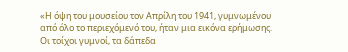«Η όψη του μουσείου τον Απρίλη του 1941, γυμνωμένου από όλο το περιεχόμενό του, ήταν μια εικόνα ερήμωσης. Οι τοίχοι γυμνοί, τα δάπεδα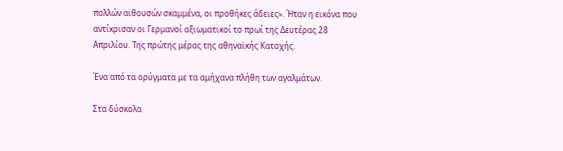πολλών αιθουσών σκαμμένα, οι προθήκες άδειες». Ήταν η εικόνα που αντίκρισαν οι Γερμανοί αξιωματικοί το πρωί της Δευτέρας 28 Απριλίου. Της πρώτης μέρας της αθηναϊκής Κατοχής.

Ένα από τα ορύγματα με τα αμήχανα πλήθη των αγαλμάτων.

Στα δύσκολα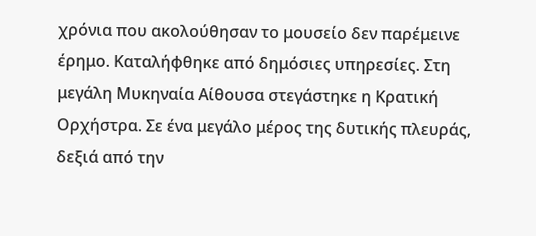χρόνια που ακολούθησαν το μουσείο δεν παρέμεινε έρημο. Καταλήφθηκε από δημόσιες υπηρεσίες. Στη μεγάλη Μυκηναία Αίθουσα στεγάστηκε η Κρατική Ορχήστρα. Σε ένα μεγάλο μέρος της δυτικής πλευράς, δεξιά από την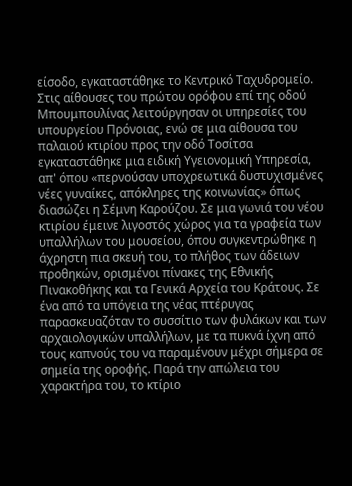είσοδο, εγκαταστάθηκε το Κεντρικό Ταχυδρομείο. Στις αίθουσες του πρώτου ορόφου επί της οδού Μπουμπουλίνας λειτούργησαν οι υπηρεσίες του υπουργείου Πρόνοιας, ενώ σε μια αίθουσα του παλαιού κτιρίου προς την οδό Τοσίτσα εγκαταστάθηκε μια ειδική Υγειονομική Υπηρεσία, απ' όπου «περνούσαν υποχρεωτικά δυστυχισμένες νέες γυναίκες, απόκληρες της κοινωνίας» όπως διασώζει η Σέμνη Καρούζου. Σε μια γωνιά του νέου κτιρίου έμεινε λιγοστός χώρος για τα γραφεία των υπαλλήλων του μουσείου, όπου συγκεντρώθηκε η άχρηστη πια σκευή του, το πλήθος των άδειων προθηκών, ορισμένοι πίνακες της Εθνικής Πινακοθήκης και τα Γενικά Αρχεία του Κράτους. Σε ένα από τα υπόγεια της νέας πτέρυγας παρασκευαζόταν το συσσίτιο των φυλάκων και των αρχαιολογικών υπαλλήλων, με τα πυκνά ίχνη από τους καπνούς του να παραμένουν μέχρι σήμερα σε σημεία της οροφής. Παρά την απώλεια του χαρακτήρα του, το κτίριο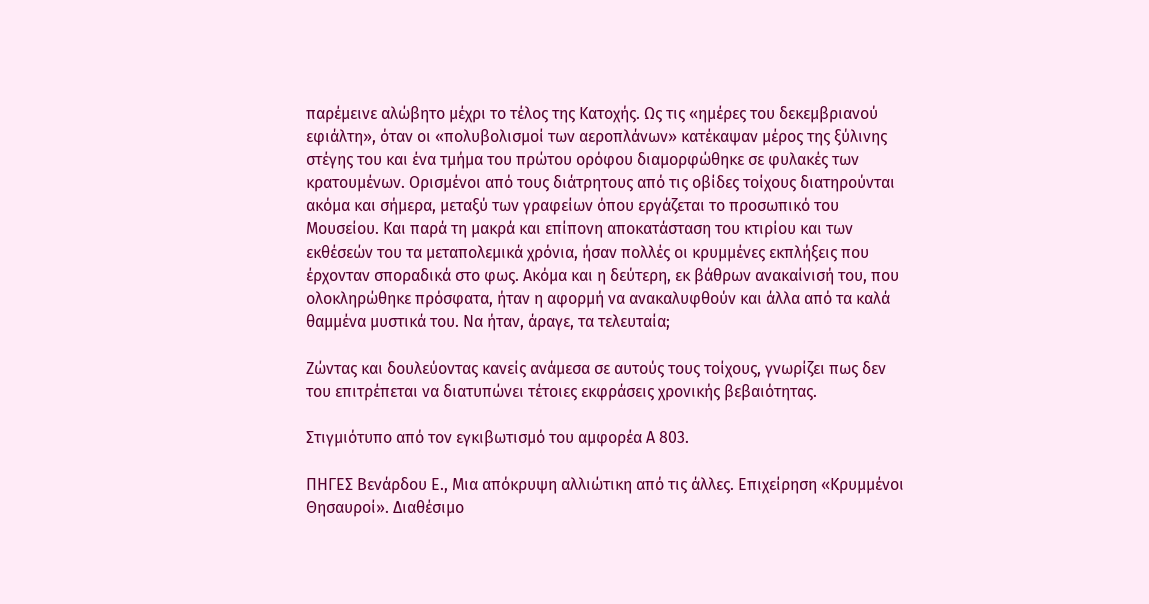παρέμεινε αλώβητο μέχρι το τέλος της Κατοχής. Ως τις «ημέρες του δεκεμβριανού εφιάλτη», όταν οι «πολυβολισμοί των αεροπλάνων» κατέκαψαν μέρος της ξύλινης στέγης του και ένα τμήμα του πρώτου ορόφου διαμορφώθηκε σε φυλακές των κρατουμένων. Ορισμένοι από τους διάτρητους από τις οβίδες τοίχους διατηρούνται ακόμα και σήμερα, μεταξύ των γραφείων όπου εργάζεται το προσωπικό του Μουσείου. Και παρά τη μακρά και επίπονη αποκατάσταση του κτιρίου και των εκθέσεών του τα μεταπολεμικά χρόνια, ήσαν πολλές οι κρυμμένες εκπλήξεις που έρχονταν σποραδικά στο φως. Ακόμα και η δεύτερη, εκ βάθρων ανακαίνισή του, που ολοκληρώθηκε πρόσφατα, ήταν η αφορμή να ανακαλυφθούν και άλλα από τα καλά θαμμένα μυστικά του. Να ήταν, άραγε, τα τελευταία;

Ζώντας και δουλεύοντας κανείς ανάμεσα σε αυτούς τους τοίχους, γνωρίζει πως δεν του επιτρέπεται να διατυπώνει τέτοιες εκφράσεις χρονικής βεβαιότητας.

Στιγμιότυπο από τον εγκιβωτισμό του αμφορέα Α 803.

ΠΗΓΕΣ Βενάρδου Ε., Μια απόκρυψη αλλιώτικη από τις άλλες. Επιχείρηση «Κρυμμένοι Θησαυροί». Διαθέσιμο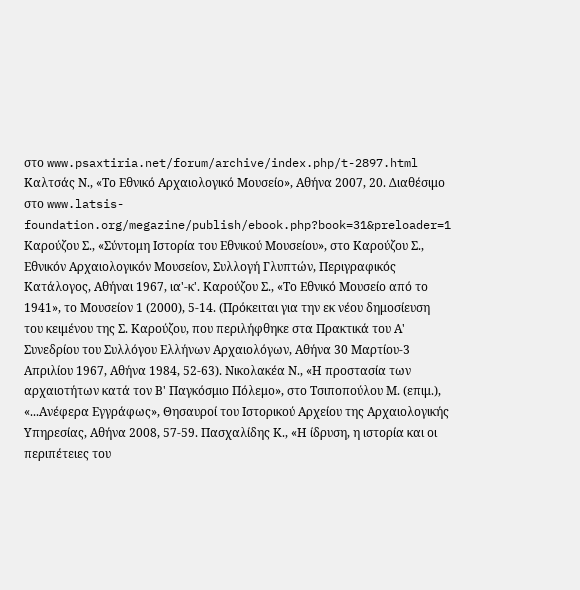στο www.psaxtiria.net/forum/archive/index.php/t-2897.html Καλτσάς Ν., «Το Εθνικό Αρχαιολογικό Μουσείο», Αθήνα 2007, 20. Διαθέσιμο στο www.latsis-foundation.org/megazine/publish/ebook.php?book=31&preloader=1 Καρούζου Σ., «Σύντομη Ιστορία του Εθνικού Μουσείου», στο Καρούζου Σ., Εθνικόν Αρχαιολογικόν Μουσείον, Συλλογή Γλυπτών, Περιγραφικός Κατάλογος, Αθήναι 1967, ια'-κ'. Καρούζου Σ., «Το Εθνικό Μουσείο από το 1941», το Μουσείον 1 (2000), 5-14. (Πρόκειται για την εκ νέου δημοσίευση του κειμένου της Σ. Καρούζου, που περιλήφθηκε στα Πρακτικά του Α' Συνεδρίου του Συλλόγου Ελλήνων Αρχαιολόγων, Αθήνα 30 Μαρτίου-3 Απριλίου 1967, Αθήνα 1984, 52-63). Νικολακέα Ν., «Η προστασία των αρχαιοτήτων κατά τον Β' Παγκόσμιο Πόλεμο», στο Τσιποπούλου Μ. (επιμ.), «...Ανέφερα Εγγράφως», Θησαυροί του Ιστορικού Αρχείου της Αρχαιολογικής Υπηρεσίας, Αθήνα 2008, 57-59. Πασχαλίδης Κ., «Η ίδρυση, η ιστορία και οι περιπέτειες του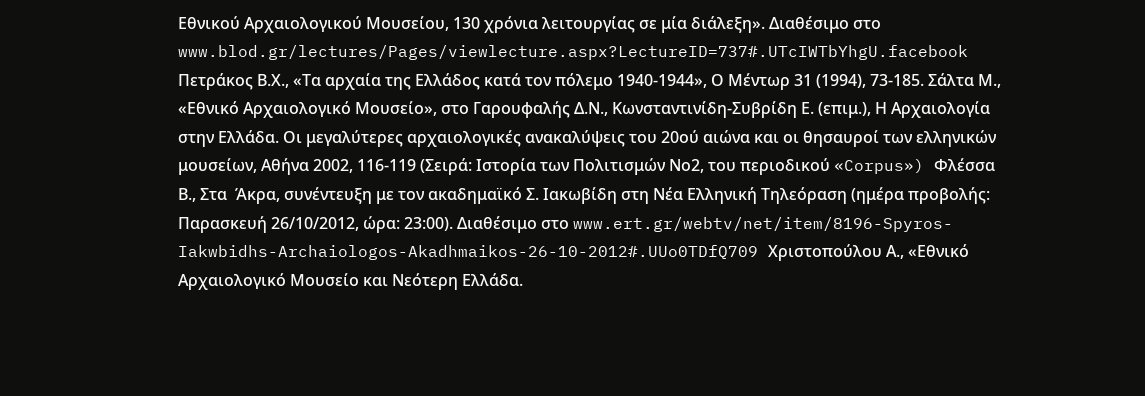Εθνικού Αρχαιολογικού Μουσείου, 130 χρόνια λειτουργίας σε μία διάλεξη». Διαθέσιμο στο www.blod.gr/lectures/Pages/viewlecture.aspx?LectureID=737#.UTcIWTbYhgU.facebook Πετράκος Β.Χ., «Τα αρχαία της Ελλάδος κατά τον πόλεμο 1940-1944», Ο Μέντωρ 31 (1994), 73-185. Σάλτα Μ., «Εθνικό Αρχαιολογικό Μουσείο», στο Γαρουφαλής Δ.Ν., Κωνσταντινίδη-Συβρίδη Ε. (επιμ.), Η Αρχαιολογία στην Ελλάδα. Οι μεγαλύτερες αρχαιολογικές ανακαλύψεις του 20ού αιώνα και οι θησαυροί των ελληνικών μουσείων, Αθήνα 2002, 116-119 (Σειρά: Ιστορία των Πολιτισμών Νο2, του περιοδικού «Corpus») Φλέσσα Β., Στα  Άκρα, συνέντευξη με τον ακαδημαϊκό Σ. Ιακωβίδη στη Νέα Ελληνική Τηλεόραση (ημέρα προβολής: Παρασκευή 26/10/2012, ώρα: 23:00). Διαθέσιμο στο www.ert.gr/webtv/net/item/8196-Spyros-Iakwbidhs-Archaiologos-Akadhmaikos-26-10-2012#.UUo0TDfQ709 Χριστοπούλου Α., «Εθνικό Αρχαιολογικό Μουσείο και Νεότερη Ελλάδα.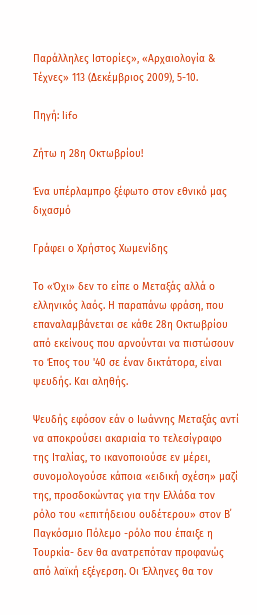Παράλληλες Ιστορίες», «Αρχαιολογία & Τέχνες» 113 (Δεκέμβριος 2009), 5-10.

Πηγή: lifo

Zήτω η 28η Οκτωβρίου!

Ένα υπέρλαμπρο ξέφωτο στον εθνικό μας διχασμό

Γράφει ο Χρήστος Χωμενίδης

Το «Όχι» δεν το είπε ο Μεταξάς αλλά ο ελληνικός λαός. Η παραπάνω φράση, που επαναλαμβάνεται σε κάθε 28η Οκτωβρίου από εκείνους που αρνούνται να πιστώσουν το Έπος του '40 σε έναν δικτάτορα, είναι ψευδής. Και αληθής.

Ψευδής εφόσον εάν ο Ιωάννης Μεταξάς αντί να αποκρούσει ακαριαία το τελεσίγραφο της Ιταλίας, το ικανοποιούσε εν μέρει, συνομολογούσε κάποια «ειδική σχέση» μαζί της, προσδοκώντας για την Ελλάδα τον ρόλο του «επιτήδειου ουδέτερου» στον Β΄ Παγκόσμιο Πόλεμο -ρόλο που έπαιξε η Τουρκία- δεν θα ανατρεπόταν προφανώς από λαϊκή εξέγερση. Οι Έλληνες θα τον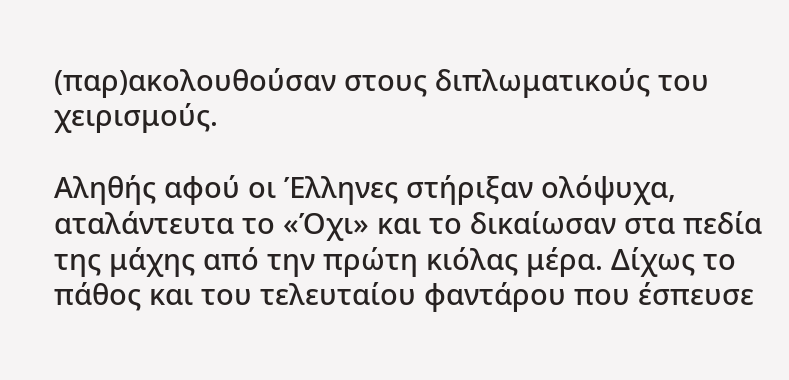(παρ)ακολουθούσαν στους διπλωματικούς του χειρισμούς.

Αληθής αφού οι Έλληνες στήριξαν ολόψυχα, αταλάντευτα το «Όχι» και το δικαίωσαν στα πεδία της μάχης από την πρώτη κιόλας μέρα. Δίχως το πάθος και του τελευταίου φαντάρου που έσπευσε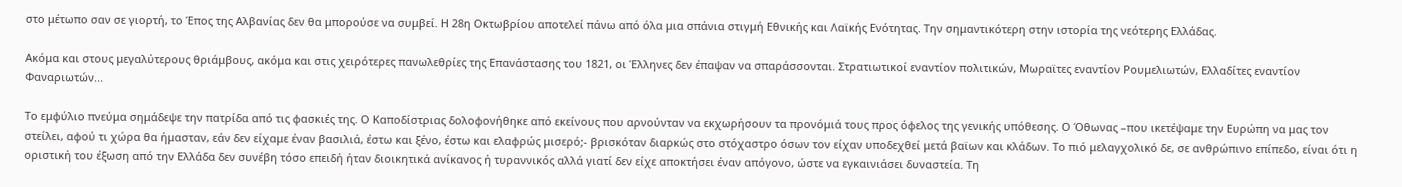στο μέτωπο σαν σε γιορτή, το Έπος της Αλβανίας δεν θα μπορούσε να συμβεί. Η 28η Οκτωβρίου αποτελεί πάνω από όλα μια σπάνια στιγμή Εθνικής και Λαϊκής Ενότητας. Την σημαντικότερη στην ιστορία της νεότερης Ελλάδας.

Ακόμα και στους μεγαλύτερους θριάμβους, ακόμα και στις χειρότερες πανωλεθρίες της Επανάστασης του 1821, οι Έλληνες δεν έπαψαν να σπαράσσονται. Στρατιωτικοί εναντίον πολιτικών, Μωραϊτες εναντίον Ρουμελιωτών, Ελλαδίτες εναντίον Φαναριωτών...

Το εμφύλιο πνεύμα σημάδεψε την πατρίδα από τις φασκιές της. Ο Καποδίστριας δολοφονήθηκε από εκείνους που αρνούνταν να εκχωρήσουν τα προνόμιά τους προς όφελος της γενικής υπόθεσης. Ο Όθωνας –που ικετέψαμε την Ευρώπη να μας τον στείλει, αφού τι χώρα θα ήμασταν, εάν δεν είχαμε έναν βασιλιά, έστω και ξένο, έστω και ελαφρώς μισερό;- βρισκόταν διαρκώς στο στόχαστρο όσων τον είχαν υποδεχθεί μετά βαϊων και κλάδων. Το πιό μελαγχολικό δε, σε ανθρώπινο επίπεδο, είναι ότι η οριστική του έξωση από την Ελλάδα δεν συνέβη τόσο επειδή ήταν διοικητικά ανίκανος ή τυραννικός αλλά γιατί δεν είχε αποκτήσει έναν απόγονο, ώστε να εγκαινιάσει δυναστεία. Τη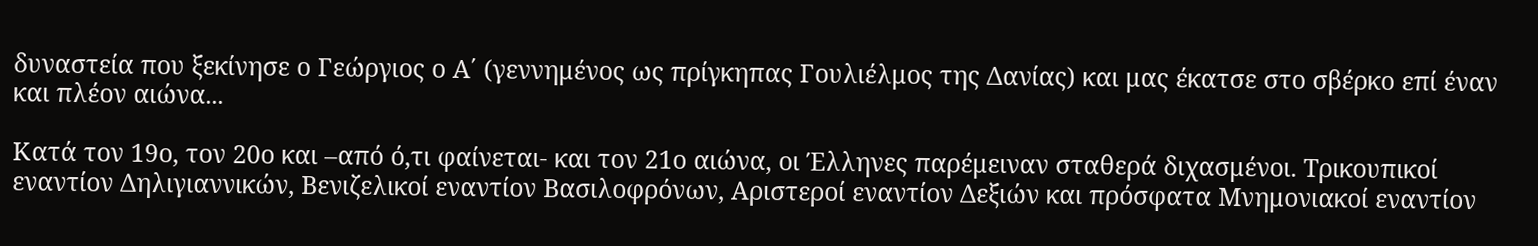δυναστεία που ξεκίνησε ο Γεώργιος ο Α΄ (γεννημένος ως πρίγκηπας Γουλιέλμος της Δανίας) και μας έκατσε στο σβέρκο επί έναν και πλέον αιώνα...

Κατά τον 19ο, τον 20ο και –από ό,τι φαίνεται- και τον 21ο αιώνα, οι Έλληνες παρέμειναν σταθερά διχασμένοι. Τρικουπικοί εναντίον Δηλιγιαννικών, Βενιζελικοί εναντίον Βασιλοφρόνων, Αριστεροί εναντίον Δεξιών και πρόσφατα Μνημονιακοί εναντίον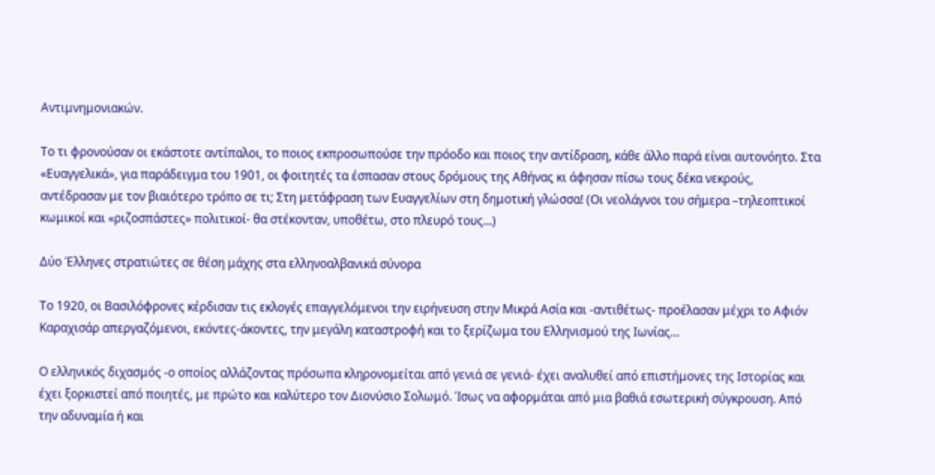Αντιμνημονιακών.

Το τι φρονούσαν οι εκάστοτε αντίπαλοι, το ποιος εκπροσωπούσε την πρόοδο και ποιος την αντίδραση, κάθε άλλο παρά είναι αυτονόητο. Στα «Ευαγγελικά», για παράδειγμα του 1901, οι φοιτητές τα έσπασαν στους δρόμους της Αθήνας κι άφησαν πίσω τους δέκα νεκρούς, αντέδρασαν με τον βιαιότερο τρόπο σε τι; Στη μετάφραση των Ευαγγελίων στη δημοτική γλώσσα! (Οι νεολάγνοι του σήμερα –τηλεοπτικοί κωμικοί και «ριζοσπάστες» πολιτικοί- θα στέκονταν, υποθέτω, στο πλευρό τους...)

Δύο Έλληνες στρατιώτες σε θέση μάχης στα ελληνοαλβανικά σύνορα

Το 1920, οι Βασιλόφρονες κέρδισαν τις εκλογές επαγγελόμενοι την ειρήνευση στην Μικρά Ασία και -αντιθέτως- προέλασαν μέχρι το Αφιόν Καραχισάρ απεργαζόμενοι, εκόντες-άκοντες, την μεγάλη καταστροφή και το ξερίζωμα του Ελληνισμού της Ιωνίας...

Ο ελληνικός διχασμός -ο οποίος αλλάζοντας πρόσωπα κληρονομείται από γενιά σε γενιά- έχει αναλυθεί από επιστήμονες της Ιστορίας και έχει ξορκιστεί από ποιητές, με πρώτο και καλύτερο τον Διονύσιο Σολωμό. Ίσως να αφορμάται από μια βαθιά εσωτερική σύγκρουση. Από την αδυναμία ή και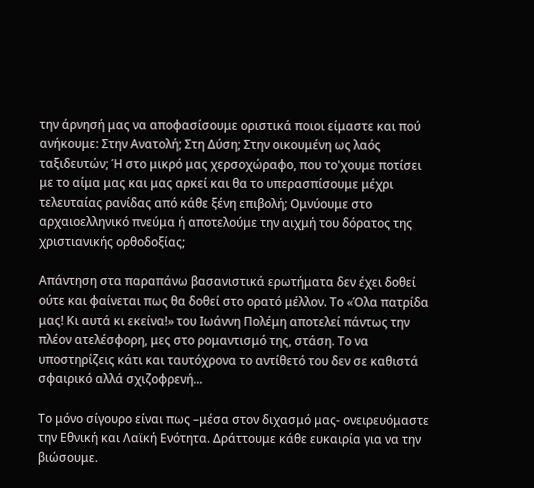την άρνησή μας να αποφασίσουμε οριστικά ποιοι είμαστε και πού ανήκουμε: Στην Ανατολή; Στη Δύση; Στην οικουμένη ως λαός ταξιδευτών; Ή στο μικρό μας χερσοχώραφο, που το'χουμε ποτίσει με το αίμα μας και μας αρκεί και θα το υπερασπίσουμε μέχρι τελευταίας ρανίδας από κάθε ξένη επιβολή; Ομνύουμε στο αρχαιοελληνικό πνεύμα ή αποτελούμε την αιχμή του δόρατος της χριστιανικής ορθοδοξίας;

Απάντηση στα παραπάνω βασανιστικά ερωτήματα δεν έχει δοθεί ούτε και φαίνεται πως θα δοθεί στο ορατό μέλλον. Το «Όλα πατρίδα μας! Κι αυτά κι εκείνα!» του Ιωάννη Πολέμη αποτελεί πάντως την πλέον ατελέσφορη, μες στο ρομαντισμό της, στάση. Το να υποστηρίζεις κάτι και ταυτόχρονα το αντίθετό του δεν σε καθιστά σφαιρικό αλλά σχιζοφρενή...

Το μόνο σίγουρο είναι πως –μέσα στον διχασμό μας- ονειρευόμαστε την Εθνική και Λαϊκή Ενότητα. Δράττουμε κάθε ευκαιρία για να την βιώσουμε.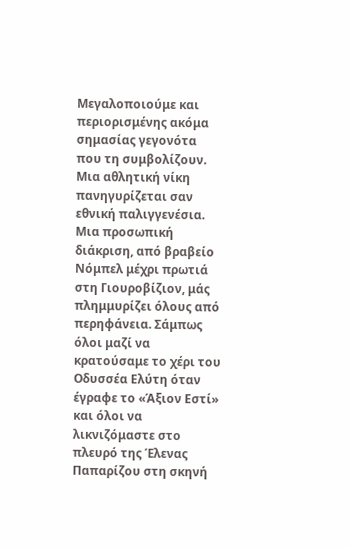Μεγαλοποιούμε και περιορισμένης ακόμα σημασίας γεγονότα που τη συμβολίζουν. Μια αθλητική νίκη πανηγυρίζεται σαν εθνική παλιγγενέσια. Μια προσωπική διάκριση, από βραβείο Νόμπελ μέχρι πρωτιά στη Γιουροβίζιον, μάς πλημμυρίζει όλους από περηφάνεια. Σάμπως όλοι μαζί να κρατούσαμε το χέρι του Οδυσσέα Ελύτη όταν έγραφε το «Άξιον Εστί» και όλοι να λικνιζόμαστε στο πλευρό της Έλενας Παπαρίζου στη σκηνή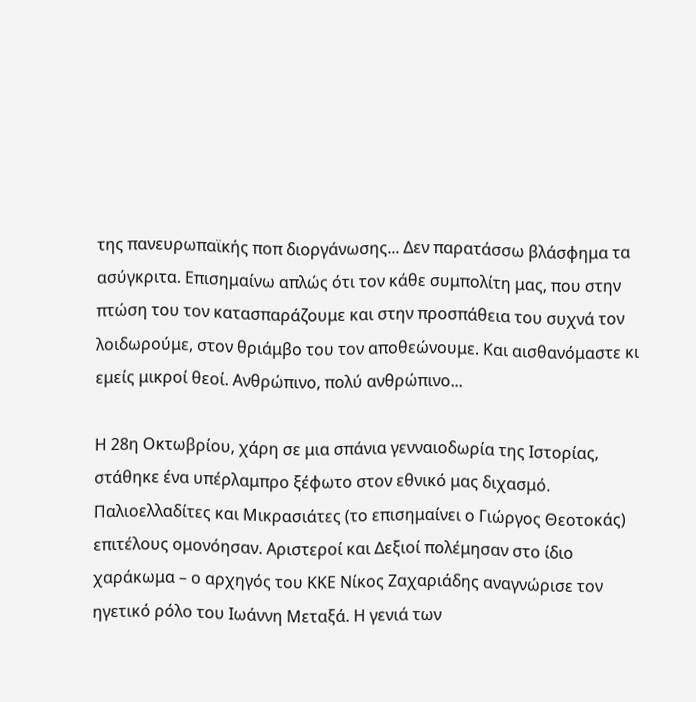της πανευρωπαϊκής ποπ διοργάνωσης... Δεν παρατάσσω βλάσφημα τα ασύγκριτα. Επισημαίνω απλώς ότι τον κάθε συμπολίτη μας, που στην πτώση του τον κατασπαράζουμε και στην προσπάθεια του συχνά τον λοιδωρούμε, στον θριάμβο του τον αποθεώνουμε. Και αισθανόμαστε κι εμείς μικροί θεοί. Ανθρώπινο, πολύ ανθρώπινο...

Η 28η Οκτωβρίου, χάρη σε μια σπάνια γενναιοδωρία της Ιστορίας, στάθηκε ένα υπέρλαμπρο ξέφωτο στον εθνικό μας διχασμό. Παλιοελλαδίτες και Μικρασιάτες (το επισημαίνει ο Γιώργος Θεοτοκάς) επιτέλους ομονόησαν. Αριστεροί και Δεξιοί πολέμησαν στο ίδιο χαράκωμα – ο αρχηγός του ΚΚΕ Νίκος Ζαχαριάδης αναγνώρισε τον ηγετικό ρόλο του Ιωάννη Μεταξά. Η γενιά των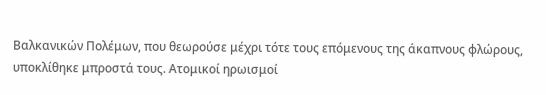Βαλκανικών Πολέμων, που θεωρούσε μέχρι τότε τους επόμενους της άκαπνους φλώρους, υποκλίθηκε μπροστά τους. Ατομικοί ηρωισμοί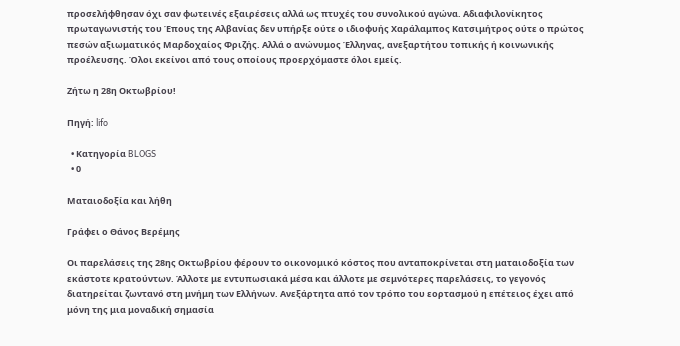προσελήφθησαν όχι σαν φωτεινές εξαιρέσεις αλλά ως πτυχές του συνολικού αγώνα. Αδιαφιλονίκητος πρωταγωνιστής του Έπους της Αλβανίας δεν υπήρξε ούτε ο ιδιοφυής Χαράλαμπος Κατσιμήτρος ούτε ο πρώτος πεσών αξιωματικός Μαρδοχαίος Φριζής. Αλλά ο ανώνυμος Έλληνας, ανεξαρτήτου τοπικής ή κοινωνικής προέλευσης. Όλοι εκείνοι από τους οποίους προερχόμαστε όλοι εμείς.

Ζήτω η 28η Οκτωβρίου!

Πηγή: lifo

  • Κατηγορία BLOGS
  • 0

Ματαιοδοξία και λήθη

Γράφει ο Θάνος Βερέμης

Οι παρελάσεις της 28ης Οκτωβρίου φέρουν το οικονομικό κόστος που ανταποκρίνεται στη ματαιοδοξία των εκάστοτε κρατούντων. Άλλοτε με εντυπωσιακά μέσα και άλλοτε με σεμνότερες παρελάσεις, το γεγονός διατηρείται ζωντανό στη μνήμη των Ελλήνων. Ανεξάρτητα από τον τρόπο του εορτασμού η επέτειος έχει από μόνη της μια μοναδική σημασία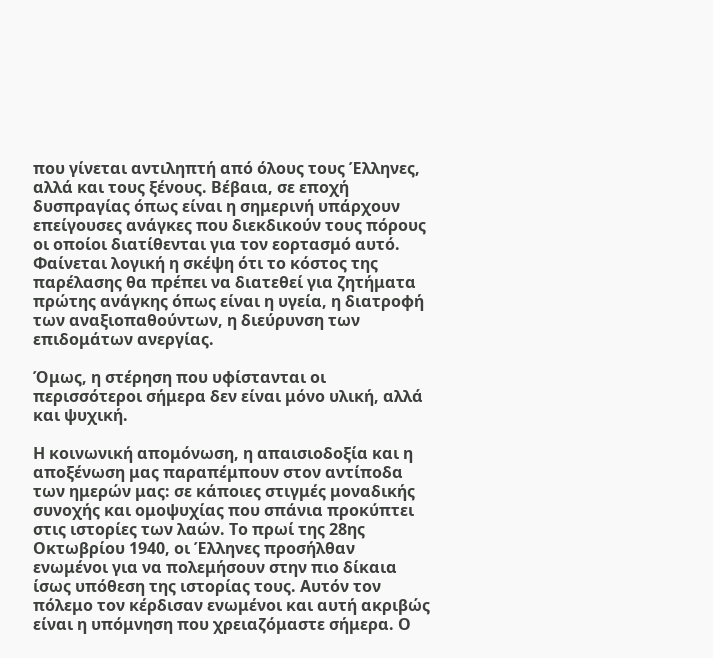που γίνεται αντιληπτή από όλους τους Έλληνες, αλλά και τους ξένους. Βέβαια, σε εποχή δυσπραγίας όπως είναι η σημερινή υπάρχουν επείγουσες ανάγκες που διεκδικούν τους πόρους οι οποίοι διατίθενται για τον εορτασμό αυτό. Φαίνεται λογική η σκέψη ότι το κόστος της παρέλασης θα πρέπει να διατεθεί για ζητήματα πρώτης ανάγκης όπως είναι η υγεία, η διατροφή των αναξιοπαθούντων, η διεύρυνση των επιδομάτων ανεργίας.

Όμως, η στέρηση που υφίστανται οι περισσότεροι σήμερα δεν είναι μόνο υλική, αλλά και ψυχική.

Η κοινωνική απομόνωση, η απαισιοδοξία και η αποξένωση μας παραπέμπουν στον αντίποδα των ημερών μας: σε κάποιες στιγμές μοναδικής συνοχής και ομοψυχίας που σπάνια προκύπτει στις ιστορίες των λαών. Το πρωί της 28ης Οκτωβρίου 1940, οι Έλληνες προσήλθαν ενωμένοι για να πολεμήσουν στην πιο δίκαια ίσως υπόθεση της ιστορίας τους. Αυτόν τον πόλεμο τον κέρδισαν ενωμένοι και αυτή ακριβώς είναι η υπόμνηση που χρειαζόμαστε σήμερα. Ο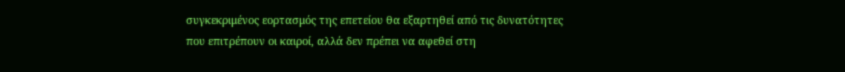συγκεκριμένος εορτασμός της επετείου θα εξαρτηθεί από τις δυνατότητες που επιτρέπουν οι καιροί, αλλά δεν πρέπει να αφεθεί στη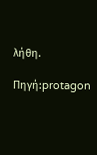λήθη.

Πηγή:protagon